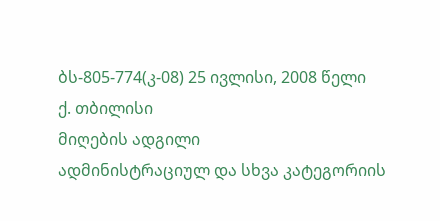ბს-805-774(კ-08) 25 ივლისი, 2008 წელი
ქ. თბილისი
მიღების ადგილი
ადმინისტრაციულ და სხვა კატეგორიის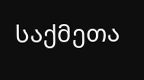საქმეთა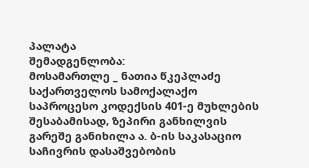პალატა
შემადგენლობა:
მოსამართლე _ ნათია წკეპლაძე
საქართველოს სამოქალაქო საპროცესო კოდექსის 401-ე მუხლების შესაბამისად, ზეპირი განხილვის გარეშე განიხილა ა. ბ-ის საკასაციო საჩივრის დასაშვებობის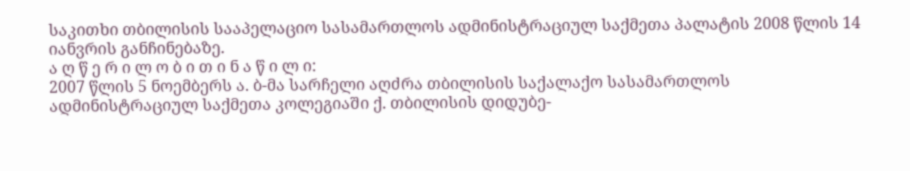საკითხი თბილისის სააპელაციო სასამართლოს ადმინისტრაციულ საქმეთა პალატის 2008 წლის 14 იანვრის განჩინებაზე.
ა ღ წ ე რ ი ლ ო ბ ი თ ი ნ ა წ ი ლ ი:
2007 წლის 5 ნოემბერს ა. ბ-მა სარჩელი აღძრა თბილისის საქალაქო სასამართლოს ადმინისტრაციულ საქმეთა კოლეგიაში ქ. თბილისის დიდუბე-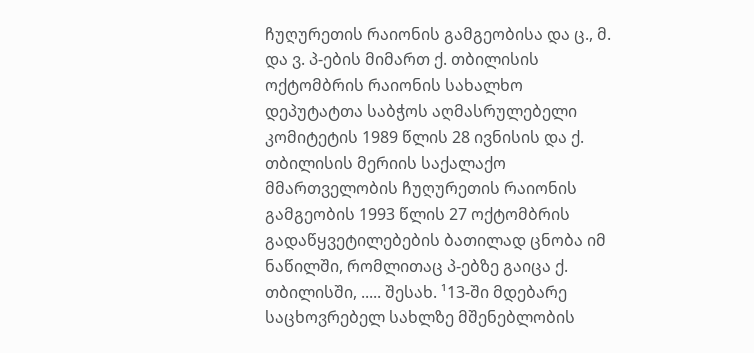ჩუღურეთის რაიონის გამგეობისა და ც., მ. და ვ. პ-ების მიმართ ქ. თბილისის ოქტომბრის რაიონის სახალხო დეპუტატთა საბჭოს აღმასრულებელი კომიტეტის 1989 წლის 28 ივნისის და ქ. თბილისის მერიის საქალაქო მმართველობის ჩუღურეთის რაიონის გამგეობის 1993 წლის 27 ოქტომბრის გადაწყვეტილებების ბათილად ცნობა იმ ნაწილში, რომლითაც პ-ებზე გაიცა ქ. თბილისში, ..... შესახ. ¹13-ში მდებარე საცხოვრებელ სახლზე მშენებლობის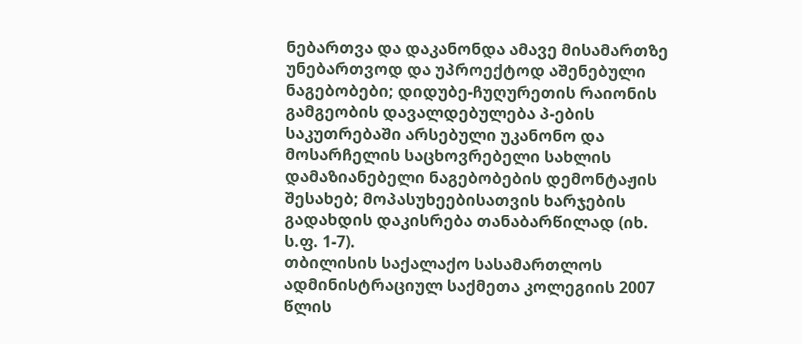ნებართვა და დაკანონდა ამავე მისამართზე უნებართვოდ და უპროექტოდ აშენებული ნაგებობები; დიდუბე-ჩუღურეთის რაიონის გამგეობის დავალდებულება პ-ების საკუთრებაში არსებული უკანონო და მოსარჩელის საცხოვრებელი სახლის დამაზიანებელი ნაგებობების დემონტაჟის შესახებ; მოპასუხეებისათვის ხარჯების გადახდის დაკისრება თანაბარწილად (იხ. ს.ფ. 1-7).
თბილისის საქალაქო სასამართლოს ადმინისტრაციულ საქმეთა კოლეგიის 2007 წლის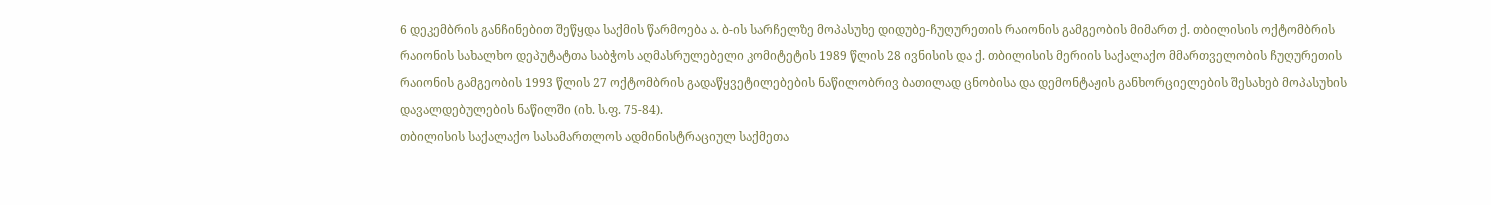6 დეკემბრის განჩინებით შეწყდა საქმის წარმოება ა. ბ-ის სარჩელზე მოპასუხე დიდუბე-ჩუღურეთის რაიონის გამგეობის მიმართ ქ. თბილისის ოქტომბრის რაიონის სახალხო დეპუტატთა საბჭოს აღმასრულებელი კომიტეტის 1989 წლის 28 ივნისის და ქ. თბილისის მერიის საქალაქო მმართველობის ჩუღურეთის რაიონის გამგეობის 1993 წლის 27 ოქტომბრის გადაწყვეტილებების ნაწილობრივ ბათილად ცნობისა და დემონტაჟის განხორციელების შესახებ მოპასუხის დავალდებულების ნაწილში (იხ. ს.ფ. 75-84).
თბილისის საქალაქო სასამართლოს ადმინისტრაციულ საქმეთა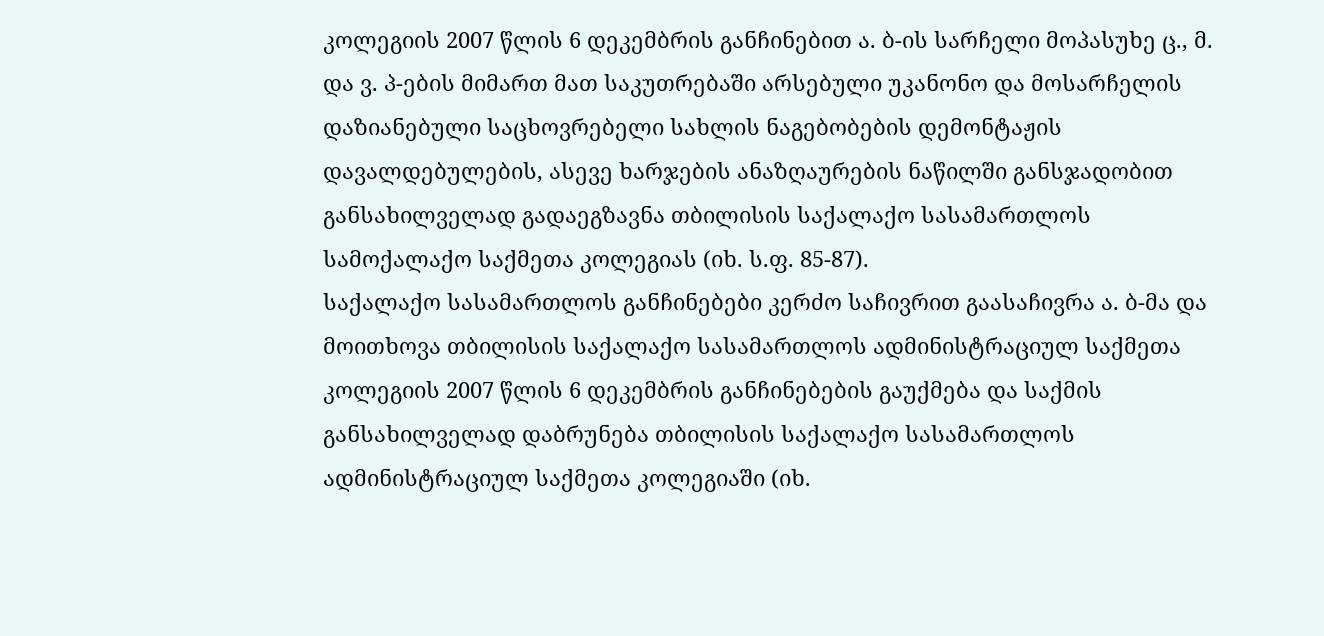კოლეგიის 2007 წლის 6 დეკემბრის განჩინებით ა. ბ-ის სარჩელი მოპასუხე ც., მ. და ვ. პ-ების მიმართ მათ საკუთრებაში არსებული უკანონო და მოსარჩელის დაზიანებული საცხოვრებელი სახლის ნაგებობების დემონტაჟის დავალდებულების, ასევე ხარჯების ანაზღაურების ნაწილში განსჯადობით განსახილველად გადაეგზავნა თბილისის საქალაქო სასამართლოს სამოქალაქო საქმეთა კოლეგიას (იხ. ს.ფ. 85-87).
საქალაქო სასამართლოს განჩინებები კერძო საჩივრით გაასაჩივრა ა. ბ-მა და მოითხოვა თბილისის საქალაქო სასამართლოს ადმინისტრაციულ საქმეთა კოლეგიის 2007 წლის 6 დეკემბრის განჩინებების გაუქმება და საქმის განსახილველად დაბრუნება თბილისის საქალაქო სასამართლოს ადმინისტრაციულ საქმეთა კოლეგიაში (იხ.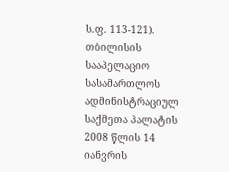ს.ფ. 113-121).
თბილისის სააპელაციო სასამართლოს ადმინისტრაციულ საქმეთა პალატის 2008 წლის 14 იანვრის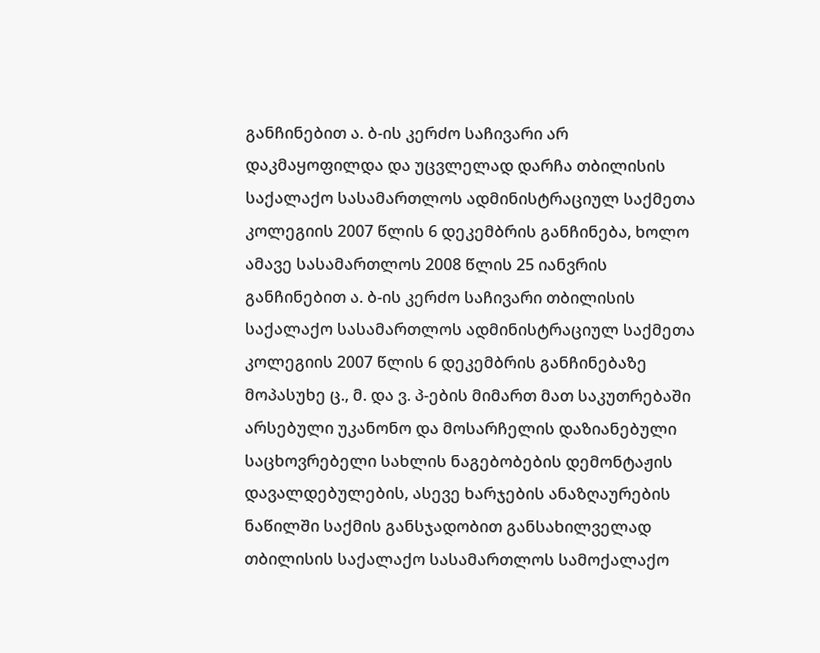განჩინებით ა. ბ-ის კერძო საჩივარი არ დაკმაყოფილდა და უცვლელად დარჩა თბილისის საქალაქო სასამართლოს ადმინისტრაციულ საქმეთა კოლეგიის 2007 წლის 6 დეკემბრის განჩინება, ხოლო ამავე სასამართლოს 2008 წლის 25 იანვრის განჩინებით ა. ბ-ის კერძო საჩივარი თბილისის საქალაქო სასამართლოს ადმინისტრაციულ საქმეთა კოლეგიის 2007 წლის 6 დეკემბრის განჩინებაზე მოპასუხე ც., მ. და ვ. პ-ების მიმართ მათ საკუთრებაში არსებული უკანონო და მოსარჩელის დაზიანებული საცხოვრებელი სახლის ნაგებობების დემონტაჟის დავალდებულების, ასევე ხარჯების ანაზღაურების ნაწილში საქმის განსჯადობით განსახილველად თბილისის საქალაქო სასამართლოს სამოქალაქო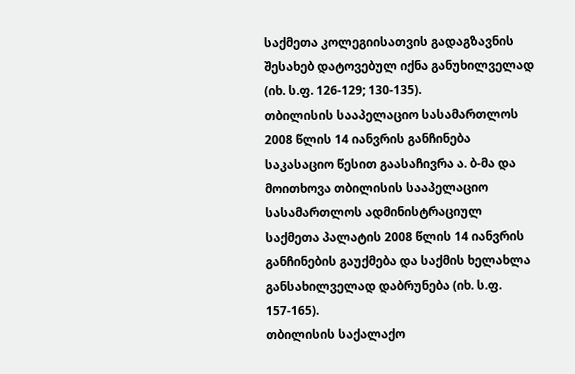საქმეთა კოლეგიისათვის გადაგზავნის შესახებ დატოვებულ იქნა განუხილველად (იხ. ს.ფ. 126-129; 130-135).
თბილისის სააპელაციო სასამართლოს 2008 წლის 14 იანვრის განჩინება საკასაციო წესით გაასაჩივრა ა. ბ-მა და მოითხოვა თბილისის სააპელაციო სასამართლოს ადმინისტრაციულ საქმეთა პალატის 2008 წლის 14 იანვრის განჩინების გაუქმება და საქმის ხელახლა განსახილველად დაბრუნება (იხ. ს.ფ. 157-165).
თბილისის საქალაქო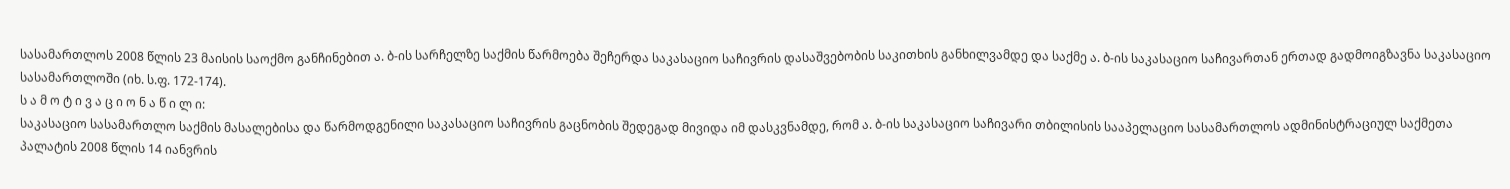სასამართლოს 2008 წლის 23 მაისის საოქმო განჩინებით ა. ბ-ის სარჩელზე საქმის წარმოება შეჩერდა საკასაციო საჩივრის დასაშვებობის საკითხის განხილვამდე და საქმე ა. ბ-ის საკასაციო საჩივართან ერთად გადმოიგზავნა საკასაციო სასამართლოში (იხ. ს.ფ. 172-174).
ს ა მ ო ტ ი ვ ა ც ი ო ნ ა წ ი ლ ი:
საკასაციო სასამართლო საქმის მასალებისა და წარმოდგენილი საკასაციო საჩივრის გაცნობის შედეგად მივიდა იმ დასკვნამდე, რომ ა. ბ-ის საკასაციო საჩივარი თბილისის სააპელაციო სასამართლოს ადმინისტრაციულ საქმეთა პალატის 2008 წლის 14 იანვრის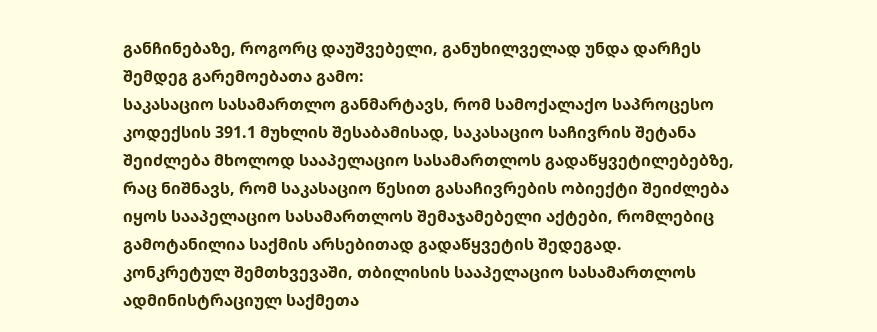განჩინებაზე, როგორც დაუშვებელი, განუხილველად უნდა დარჩეს შემდეგ გარემოებათა გამო:
საკასაციო სასამართლო განმარტავს, რომ სამოქალაქო საპროცესო კოდექსის 391.1 მუხლის შესაბამისად, საკასაციო საჩივრის შეტანა შეიძლება მხოლოდ სააპელაციო სასამართლოს გადაწყვეტილებებზე, რაც ნიშნავს, რომ საკასაციო წესით გასაჩივრების ობიექტი შეიძლება იყოს სააპელაციო სასამართლოს შემაჯამებელი აქტები, რომლებიც გამოტანილია საქმის არსებითად გადაწყვეტის შედეგად.
კონკრეტულ შემთხვევაში, თბილისის სააპელაციო სასამართლოს ადმინისტრაციულ საქმეთა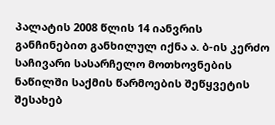პალატის 2008 წლის 14 იანვრის განჩინებით განხილულ იქნა ა. ბ-ის კერძო საჩივარი სასარჩელო მოთხოვნების ნაწილში საქმის წარმოების შეწყვეტის შესახებ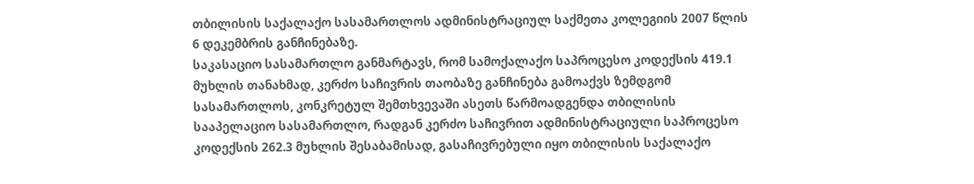თბილისის საქალაქო სასამართლოს ადმინისტრაციულ საქმეთა კოლეგიის 2007 წლის 6 დეკემბრის განჩინებაზე.
საკასაციო სასამართლო განმარტავს, რომ სამოქალაქო საპროცესო კოდექსის 419.1 მუხლის თანახმად, კერძო საჩივრის თაობაზე განჩინება გამოაქვს ზემდგომ სასამართლოს, კონკრეტულ შემთხვევაში ასეთს წარმოადგენდა თბილისის სააპელაციო სასამართლო, რადგან კერძო საჩივრით ადმინისტრაციული საპროცესო კოდექსის 262.3 მუხლის შესაბამისად, გასაჩივრებული იყო თბილისის საქალაქო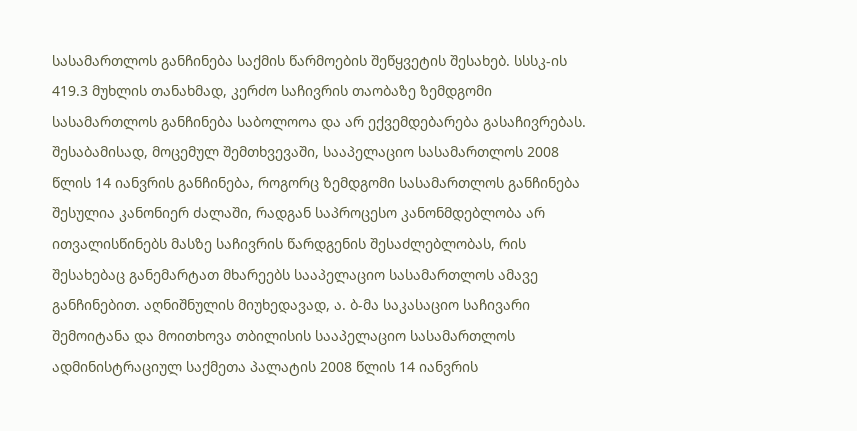სასამართლოს განჩინება საქმის წარმოების შეწყვეტის შესახებ. სსსკ-ის 419.3 მუხლის თანახმად, კერძო საჩივრის თაობაზე ზემდგომი სასამართლოს განჩინება საბოლოოა და არ ექვემდებარება გასაჩივრებას. შესაბამისად, მოცემულ შემთხვევაში, სააპელაციო სასამართლოს 2008 წლის 14 იანვრის განჩინება, როგორც ზემდგომი სასამართლოს განჩინება შესულია კანონიერ ძალაში, რადგან საპროცესო კანონმდებლობა არ ითვალისწინებს მასზე საჩივრის წარდგენის შესაძლებლობას, რის შესახებაც განემარტათ მხარეებს სააპელაციო სასამართლოს ამავე განჩინებით. აღნიშნულის მიუხედავად, ა. ბ-მა საკასაციო საჩივარი შემოიტანა და მოითხოვა თბილისის სააპელაციო სასამართლოს ადმინისტრაციულ საქმეთა პალატის 2008 წლის 14 იანვრის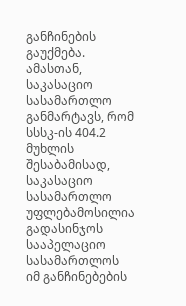განჩინების გაუქმება.
ამასთან, საკასაციო სასამართლო განმარტავს, რომ სსსკ-ის 404.2 მუხლის შესაბამისად, საკასაციო სასამართლო უფლებამოსილია გადასინჯოს სააპელაციო სასამართლოს იმ განჩინებების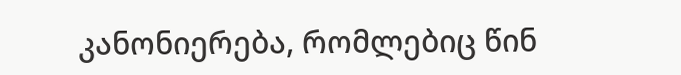კანონიერება, რომლებიც წინ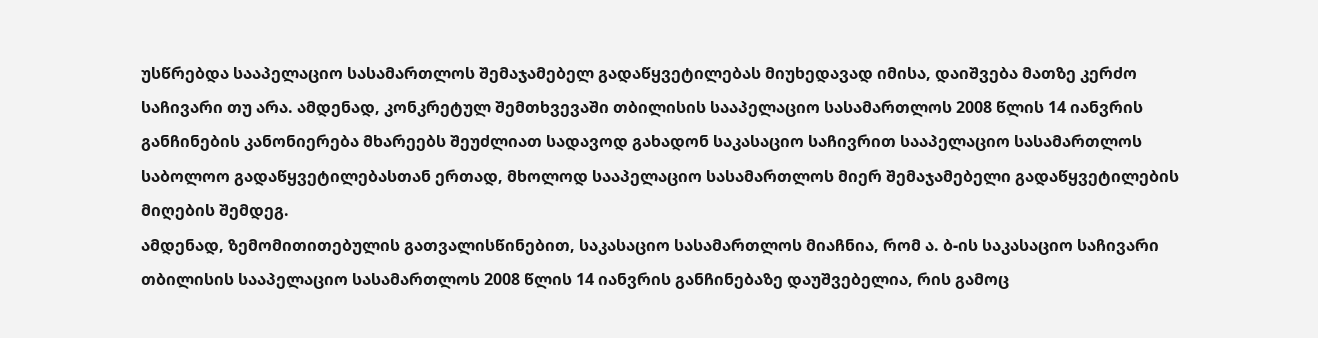უსწრებდა სააპელაციო სასამართლოს შემაჯამებელ გადაწყვეტილებას მიუხედავად იმისა, დაიშვება მათზე კერძო საჩივარი თუ არა. ამდენად, კონკრეტულ შემთხვევაში თბილისის სააპელაციო სასამართლოს 2008 წლის 14 იანვრის განჩინების კანონიერება მხარეებს შეუძლიათ სადავოდ გახადონ საკასაციო საჩივრით სააპელაციო სასამართლოს საბოლოო გადაწყვეტილებასთან ერთად, მხოლოდ სააპელაციო სასამართლოს მიერ შემაჯამებელი გადაწყვეტილების მიღების შემდეგ.
ამდენად, ზემომითითებულის გათვალისწინებით, საკასაციო სასამართლოს მიაჩნია, რომ ა. ბ-ის საკასაციო საჩივარი თბილისის სააპელაციო სასამართლოს 2008 წლის 14 იანვრის განჩინებაზე დაუშვებელია, რის გამოც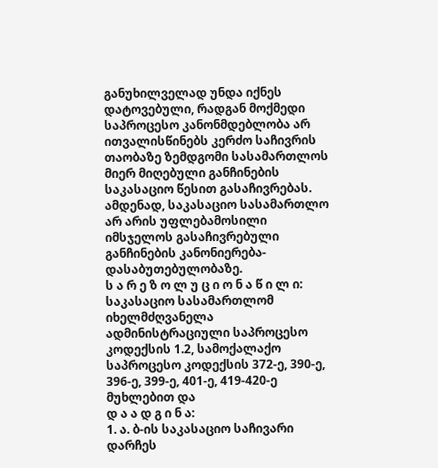განუხილველად უნდა იქნეს დატოვებული, რადგან მოქმედი საპროცესო კანონმდებლობა არ ითვალისწინებს კერძო საჩივრის თაობაზე ზემდგომი სასამართლოს მიერ მიღებული განჩინების საკასაციო წესით გასაჩივრებას. ამდენად, საკასაციო სასამართლო არ არის უფლებამოსილი იმსჯელოს გასაჩივრებული განჩინების კანონიერება-დასაბუთებულობაზე.
ს ა რ ე ზ ო ლ უ ც ი ო ნ ა წ ი ლ ი:
საკასაციო სასამართლომ იხელმძღვანელა ადმინისტრაციული საპროცესო კოდექსის 1.2, სამოქალაქო საპროცესო კოდექსის 372-ე, 390-ე, 396-ე, 399-ე, 401-ე, 419-420-ე მუხლებით და
დ ა ა დ გ ი ნ ა:
1. ა. ბ-ის საკასაციო საჩივარი დარჩეს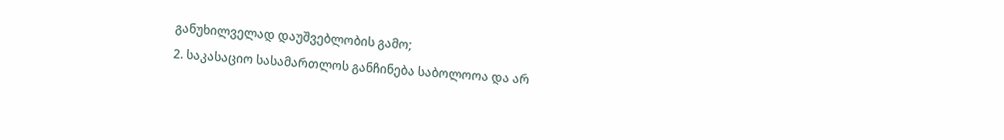განუხილველად დაუშვებლობის გამო;
2. საკასაციო სასამართლოს განჩინება საბოლოოა და არ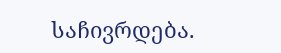საჩივრდება.